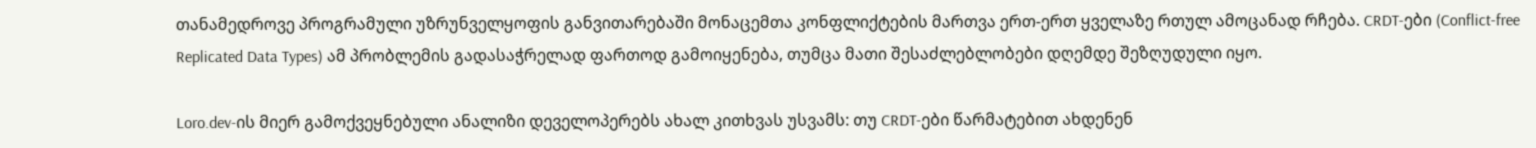თანამედროვე პროგრამული უზრუნველყოფის განვითარებაში მონაცემთა კონფლიქტების მართვა ერთ-ერთ ყველაზე რთულ ამოცანად რჩება. CRDT-ები (Conflict-free Replicated Data Types) ამ პრობლემის გადასაჭრელად ფართოდ გამოიყენება, თუმცა მათი შესაძლებლობები დღემდე შეზღუდული იყო.

Loro.dev-ის მიერ გამოქვეყნებული ანალიზი დეველოპერებს ახალ კითხვას უსვამს: თუ CRDT-ები წარმატებით ახდენენ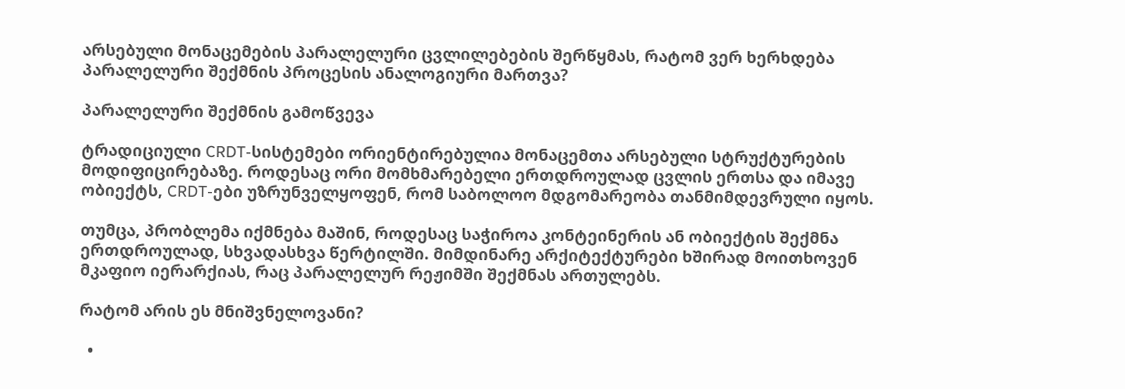არსებული მონაცემების პარალელური ცვლილებების შერწყმას, რატომ ვერ ხერხდება პარალელური შექმნის პროცესის ანალოგიური მართვა?

პარალელური შექმნის გამოწვევა

ტრადიციული CRDT-სისტემები ორიენტირებულია მონაცემთა არსებული სტრუქტურების მოდიფიცირებაზე. როდესაც ორი მომხმარებელი ერთდროულად ცვლის ერთსა და იმავე ობიექტს, CRDT-ები უზრუნველყოფენ, რომ საბოლოო მდგომარეობა თანმიმდევრული იყოს.

თუმცა, პრობლემა იქმნება მაშინ, როდესაც საჭიროა კონტეინერის ან ობიექტის შექმნა ერთდროულად, სხვადასხვა წერტილში. მიმდინარე არქიტექტურები ხშირად მოითხოვენ მკაფიო იერარქიას, რაც პარალელურ რეჟიმში შექმნას ართულებს.

რატომ არის ეს მნიშვნელოვანი?

  •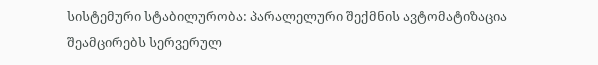სისტემური სტაბილურობა: პარალელური შექმნის ავტომატიზაცია შეამცირებს სერვერულ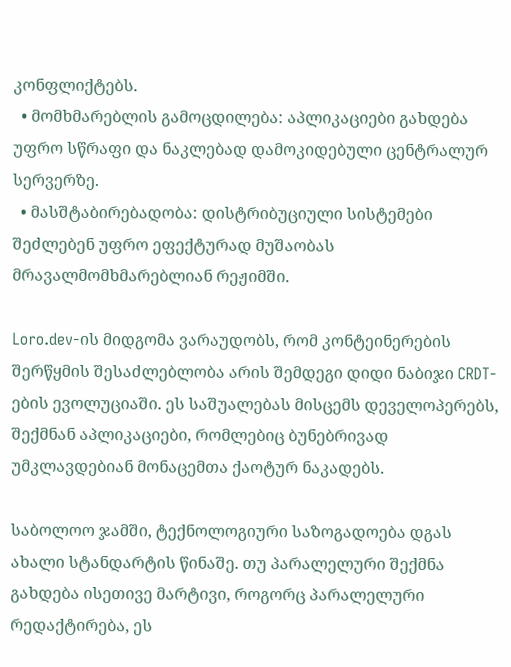კონფლიქტებს.
  • მომხმარებლის გამოცდილება: აპლიკაციები გახდება უფრო სწრაფი და ნაკლებად დამოკიდებული ცენტრალურ სერვერზე.
  • მასშტაბირებადობა: დისტრიბუციული სისტემები შეძლებენ უფრო ეფექტურად მუშაობას მრავალმომხმარებლიან რეჟიმში.

Loro.dev-ის მიდგომა ვარაუდობს, რომ კონტეინერების შერწყმის შესაძლებლობა არის შემდეგი დიდი ნაბიჯი CRDT-ების ევოლუციაში. ეს საშუალებას მისცემს დეველოპერებს, შექმნან აპლიკაციები, რომლებიც ბუნებრივად უმკლავდებიან მონაცემთა ქაოტურ ნაკადებს.

საბოლოო ჯამში, ტექნოლოგიური საზოგადოება დგას ახალი სტანდარტის წინაშე. თუ პარალელური შექმნა გახდება ისეთივე მარტივი, როგორც პარალელური რედაქტირება, ეს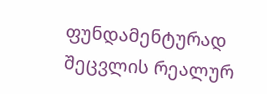ფუნდამენტურად შეცვლის რეალურ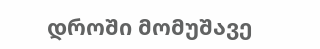დროში მომუშავე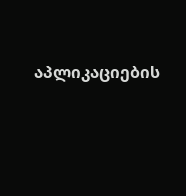აპლიკაციების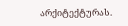არქიტექტურას.